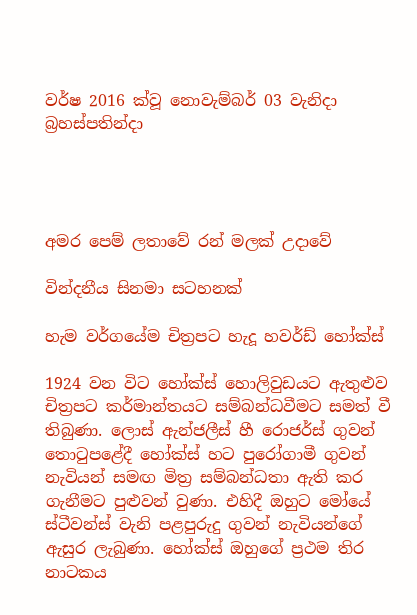වර්ෂ 2016 ක්වූ නොවැම්බර් 03 වැනිදා බ්‍රහස්පතින්දා




අමර පෙම් ලතාවේ රන් මලක් උදාවේ

වින්දනීය සිනමා සටහනක්

හැම වර්ගයේම චිත්‍රපට හැදූ හවර්ඩ් හෝක්ස්

1924 වන විට හෝක්ස් හොලිවුඩයට ඇතුළුව චිත්‍රපට කර්මාන්තයට සම්බන්ධවීමට සමත් වී තිබුණා. ලොස් ඇන්ජලීස් හී රොජර්ස් ගුවන් තොටුපළේදී හෝක්ස් හට පුරෝගාමී ගුවන් නැවියන් සමඟ මිත්‍ර සම්බන්ධතා ඇති කර ගැනීමට පුළුවන් වුණා. එහිදී ඔහුට මෝයේ ස්ටීවන්ස් වැනි පළපුරුදු ගුවන් නැවියන්ගේ ඇසුර ලැබුණා. හෝක්ස් ඔහුගේ ප්‍රථම තිර නාටකය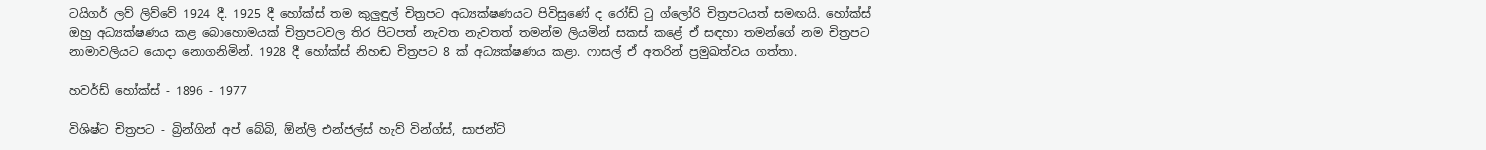ටයිගර් ලව් ලිව්වේ 1924 දී. 1925 දී හෝක්ස් තම කුලුඳුල් චිත්‍රපට අධ්‍යක්ෂණයට පිවිසුණේ ද රෝඩ් ටු ග්ලෝරි චිත්‍රපටයත් සමඟයි. හෝක්ස් ඔහු අධ්‍යක්ෂණය කළ බොහොමයක් චිත්‍රපටවල තිර පිටපත් නැවත නැවතත් තමන්ම ලියමින් සකස් කළේ ඒ සඳහා තමන්ගේ නම චිත්‍රපට නාමාවලියට යොදා නොගනිමින්. 1928 දී හෝක්ස් නිහඬ චිත්‍රපට 8 ක් අධ්‍යක්ෂණය කළා. ෆාසල් ඒ අතරින් ප්‍රමුඛත්වය ගත්තා.

හවර්ඩ් හෝක්ස් - 1896 - 1977

විශිෂ්ට චිත්‍රපට - බ්‍රින්ගින් අප් බේබි, ඕන්ලි එන්ජල්ස් හැව් වින්ග්ස්, සාජන්ට්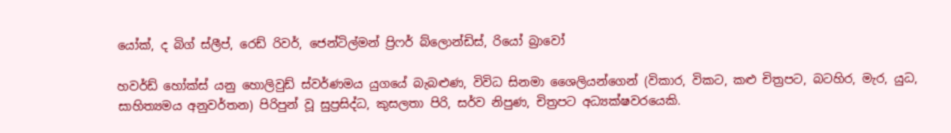යෝක්, ද බිග් ස්ලීප්, රෙඩ් රිවර්, ජෙන්ටිල්මන් ප්‍රිෆර් බ්ලොන්ඩිස්, රියෝ බ්‍රාවෝ

හවර්ඩ් හෝක්ස් යනු හොලිවුඩ් ස්වර්ණමය යුගයේ බැබළුණ, විවිධ සිනමා ශෛලියන්ගෙන් (විකාර, විකට, කළු චිත්‍රපට, බටහිර, මැර, යුධ, සාහිත්‍යමය අනුවර්තන) පිරිපුන් වූ සුප්‍රසිද්ධ, කුසලතා පිරි, සර්ව නිපුණ, චිත්‍රපට අධ්‍යක්ෂවරයෙකි.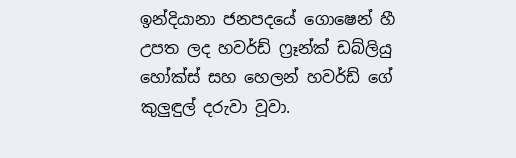ඉන්දියානා ජනපදයේ ගොෂෙන් හී උපත ලද හවර්ඩ් ෆ්‍රෑන්ක් ඩබ්ලියු හෝක්ස් සහ හෙලන් හවර්ඩ් ගේ කුලුඳුල් දරුවා වූවා.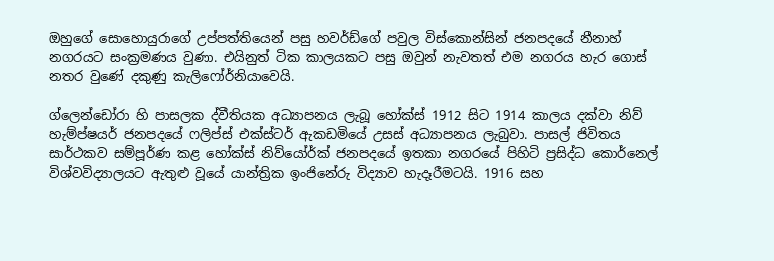ඔහුගේ සොහොයුරාගේ උප්පත්තියෙන් පසු හවර්ඩ්ගේ පවුල විස්කොන්සින් ජනපදයේ නීනාහ් නගරයට සංක්‍රමණය වුණා. එයිනුත් ටික කාලයකට පසු ඔවුන් නැවතත් එම නගරය හැර ගොස් නතර වුණේ දකුණු කැලිෆෝර්නියාවෙයි.

ග්ලෙන්ඩෝරා හි පාසලක ද්වීතියක අධ්‍යාපනය ලැබූ හෝක්ස් 1912 සිට 1914 කාලය දක්වා නිව් හැම්ප්ෂයර් ජනපදයේ ෆලිප්ස් එක්ස්ටර් ඇකඩමියේ උසස් අධ්‍යාපනය ලැබුවා. පාසල් ජිවිතය සාර්ථකව සම්පූර්ණ කළ හෝක්ස් නිව්යෝර්ක් ජනපදයේ ඉතකා නගරයේ පිහිටි ප්‍රසිද්ධ කොර්නෙල් විශ්වවිද්‍යාලයට ඇතුළු වූයේ යාන්ත්‍රික ඉංජිනේරු විද්‍යාව හැදෑරීමටයි. 1916 සහ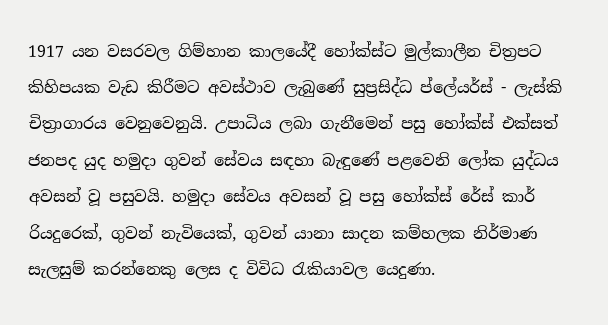1917 යන වසරවල ගිම්හාන කාලයේදී හෝක්ස්ට මුල්කාලීන චිත්‍රපට කිහිපයක වැඩ කිරීමට අවස්ථාව ලැබුණේ සුප්‍රසිද්ධ ප්ලේයර්ස් - ලැස්කි චිත්‍රාගාරය වෙනුවෙනුයි. උපාධිය ලබා ගැනීමෙන් පසු හෝක්ස් එක්සත් ජනපද යුද හමුදා ගුවන් සේවය සඳහා බැඳුණේ පළවෙනි ලෝක යුද්ධය අවසන් වූ පසුවයි. හමුදා සේවය අවසන් වූ පසු හෝක්ස් රේස් කාර් රියදුරෙක්, ගුවන් නැවියෙක්, ගුවන් යානා සාදන කම්හලක නිර්මාණ සැලසුම් කරන්නෙකු ලෙස ද විවිධ රැකියාවල යෙදුණා.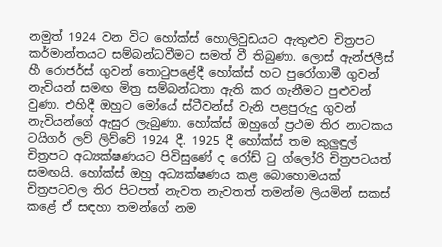නමුත් 1924 වන විට හෝක්ස් හොලිවුඩයට ඇතුළුව චිත්‍රපට කර්මාන්තයට සම්බන්ධවීමට සමත් වී තිබුණා. ලොස් ඇන්ජලීස් හී රොජර්ස් ගුවන් තොටුපළේදී හෝක්ස් හට පුරෝගාමී ගුවන් නැවියන් සමඟ මිත්‍ර සම්බන්ධතා ඇති කර ගැනීමට පුළුවන් වුණා. එහිදී ඔහුට මෝයේ ස්ටීවන්ස් වැනි පළපුරුදු ගුවන් නැවියන්ගේ ඇසුර ලැබුණා. හෝක්ස් ඔහුගේ ප්‍රථම තිර නාටකය ටයිගර් ලව් ලිව්වේ 1924 දී. 1925 දී හෝක්ස් තම කුලුඳුල් චිත්‍රපට අධ්‍යක්ෂණයට පිවිසුණේ ද රෝඩ් ටු ග්ලෝරි චිත්‍රපටයත් සමඟයි. හෝක්ස් ඔහු අධ්‍යක්ෂණය කළ බොහොමයක් චිත්‍රපටවල තිර පිටපත් නැවත නැවතත් තමන්ම ලියමින් සකස් කළේ ඒ සඳහා තමන්ගේ නම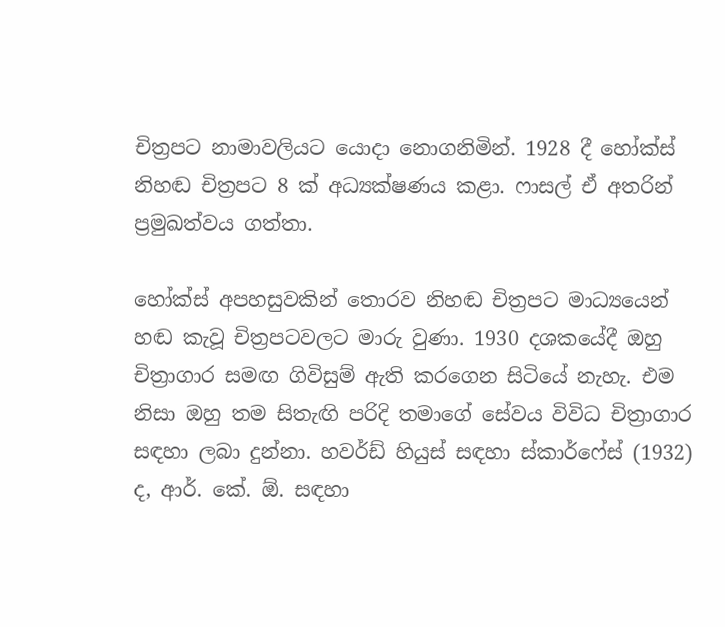චිත්‍රපට නාමාවලියට යොදා නොගනිමින්. 1928 දී හෝක්ස් නිහඬ චිත්‍රපට 8 ක් අධ්‍යක්ෂණය කළා. ෆාසල් ඒ අතරින් ප්‍රමුඛත්වය ගත්තා.

හෝක්ස් අපහසුවකින් තොරව නිහඬ චිත්‍රපට මාධ්‍යයෙන් හඬ කැවූ චිත්‍රපටවලට මාරු වුණා. 1930 දශකයේදී ඔහු චිත්‍රාගාර සමඟ ගිවිසුම් ඇති කරගෙන සිටියේ නැහැ. එම නිසා ඔහු තම සිතැඟි පරිදි තමාගේ සේවය විවිධ චිත්‍රාගාර සඳහා ලබා දුන්නා. හවර්ඩ් හියුස් සඳහා ස්කාර්ෆේස් (1932) ද, ආර්. කේ. ඕ. සඳහා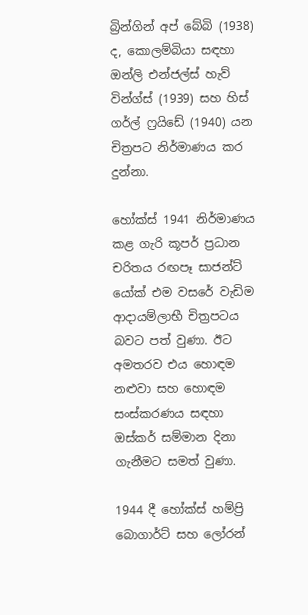බ්‍රින්ගින් අප් බේබි (1938) ද, කොලම්බියා සඳහා ඔන්ලි එන්ජල්ස් හැව් වින්ග්ස් (1939) සහ හිස් ගර්ල් ෆ්‍රයිඩේ (1940) යන චිත්‍රපට නිර්මාණය කර දුන්නා.

හෝක්ස් 1941 නිර්මාණය කළ ගැරි කූපර් ප්‍රධාන චරිතය රඟපෑ සාජන්ට් යෝක් එම වසරේ වැඩිම ආදායම්ලාභී චිත්‍රපටය බවට පත් වුණා. ඊට අමතරව එය හොඳම නළුවා සහ හොඳම සංස්කරණය සඳහා ඔස්කර් සම්මාන දිනා ගැනීමට සමත් වුණා.

1944 දී හෝක්ස් හම්ප්‍රි බොගාර්ට් සහ ලෝරන්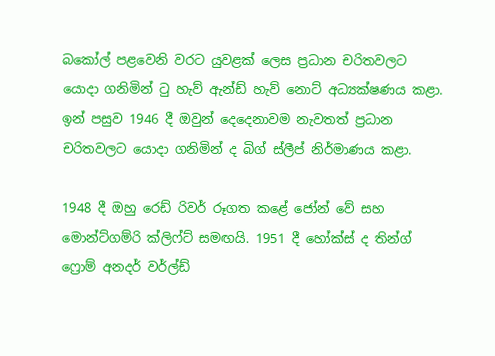බකෝල් පළවෙනි වරට යුවළක් ලෙස ප්‍රධාන චරිතවලට යොදා ගනිමින් ටු හැව් ඇන්ඩ් හැව් නොට් අධ්‍යක්ෂණය කළා. ඉන් පසුව 1946 දී ඔවුන් දෙදෙනාවම නැවතත් ප්‍රධාන චරිතවලට යොදා ගනිමින් ද බිග් ස්ලීප් නිර්මාණය කළා.

1948 දී ඔහු රෙඩ් රිවර් රූගත කළේ ජෝන් වේ සහ මොන්ට්ගම්රි ක්ලිෆ්ට් සමඟයි. 1951 දී හෝක්ස් ද තින්ග් ෆ්‍රොම් අනදර් වර්ල්ඩ්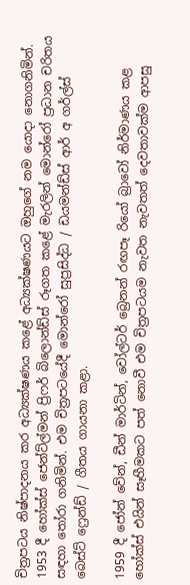චිත්‍රපටය නිෂ්පාදනය කර අධ්‍යක්ෂණය කළේ අධ්‍යක්ෂණයට ඔහුගේ නම යොදා නොගනිමින්. 1953 දී හෝක්ස් ජෙන්ට්ල්මන් ප්‍රිෆර් බිලොන්ඩ්ස් රූගත කළේ මැරලින් මොන්රෝ ප්‍රධාන චරිතය සඳහා තෝරා ගනිමින්. එම චිත්‍රපටයේදී මොන්රෝ සුප්‍රසිද්ධ / ඩයමන්ඩ්ස් ආර් අ ගර්ල්ස් බෙස්ට් ෆ්‍රෙන්ඩ් / ගීතය ගායනා කළා.

1959 දී ජෝන් වේන්, ඩීන් මාර්ටින්, වෝල්ටර් බ්‍රෙනන් රඟපෑ රියෝ බ්‍රාවෝ නිර්මාණය කළ හෝක්ස් එයින් සෑහීමකට පත් නොවී එම චිත්‍රපටයම නැවත නැවතත් දෙවතාවක්ම ආපසු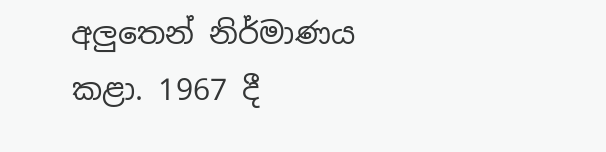අලුතෙන් නිර්මාණය කළා. 1967 දී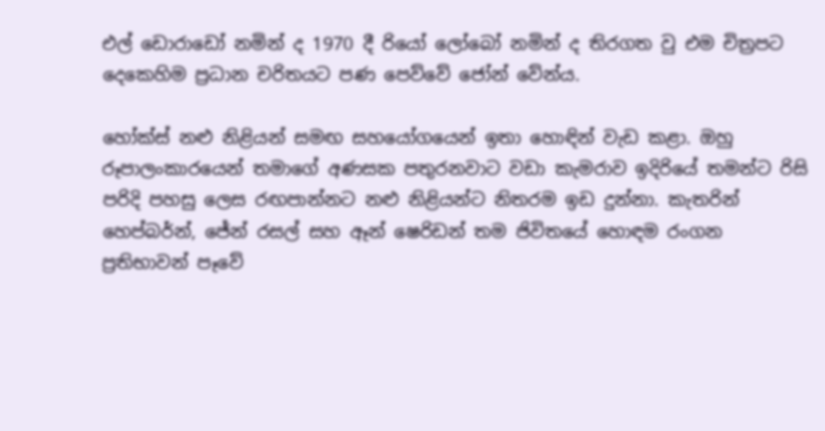එල් ඩොරාඩෝ නමින් ද 1970 දී රියෝ ලෝබෝ නමින් ද තිරගත වු එම චිත්‍රපට දෙකෙහිම ප්‍රධාන චරිතයට පණ පෙව්වේ ජෝන් වේන්ය.

හෝක්ස් නළු නිළියන් සමඟ සහයෝගයෙන් ඉතා හොඳින් වැඩ කළා. ඔහු රූපාලංකාරයෙන් තමාගේ අණසක පතුරනවාට වඩා කැමරාව ඉදිරියේ තමන්ට රිසි පරිදි පහසු ලෙස රඟපාන්නට නළු නිළියන්ට නිතරම ඉඩ දුන්නා. කැතරින් හෙප්බර්න්, ජේන් රසල් සහ ඈන් ෂෙරිඩන් තම ජිවිතයේ හොඳම රංගන ප්‍රතිභාවන් පෑවේ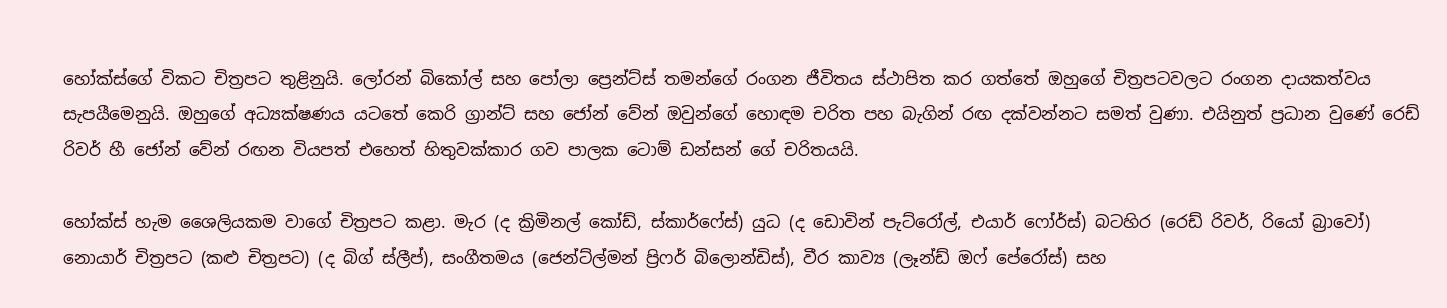හෝක්ස්ගේ විකට චිත්‍රපට තුළිනුයි. ලෝරන් බිකෝල් සහ පෝලා ප්‍රෙන්ට්ස් තමන්ගේ රංගන ජීවිතය ස්ථාපිත කර ගත්තේ ඔහුගේ චිත්‍රපටවලට රංගන දායකත්වය සැපයීමෙනුයි. ඔහුගේ අධ්‍යක්ෂණය යටතේ කෙරි ග්‍රාන්ට් සහ ජෝන් වේන් ඔවුන්ගේ හොඳම චරිත පහ බැගින් රඟ දක්වන්නට සමත් වුණා. එයිනුත් ප්‍රධාන වුණේ රෙඩ් රිවර් හී ජෝන් වේන් රඟන වියපත් එහෙත් හිතුවක්කාර ගව පාලක ටොම් ඩන්සන් ගේ චරිතයයි.

හෝක්ස් හැම ශෛලියකම වාගේ චිත්‍රපට කළා. මැර (ද ක්‍රිමිනල් කෝඩ්, ස්කාර්ෆේස්) යුධ (ද ඩොවින් පැට්රෝල්, එයාර් ෆෝර්ස්) බටහිර (රෙඩ් රිවර්, රියෝ බ්‍රාවෝ) නොයාර් චිත්‍රපට (කළු චිත්‍රපට) (ද බිග් ස්ලීප්), සංගීතමය (ජෙන්ට්ල්මන් ප්‍රිෆර් බිලොන්ඩිස්), වීර කාව්‍ය (ලෑන්ඩ් ඔෆ් පේරෝස්) සහ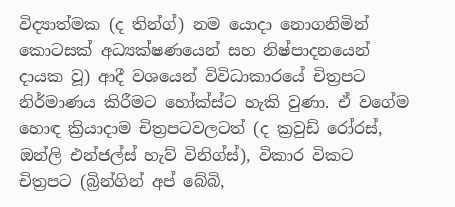විද්‍යාත්මක (ද තින්ග්) නම යොදා නොගනිමින් කොටසක් අධ්‍යක්ෂණයෙන් සහ නිෂ්පාදනයෙන් දායක වූ) ආදී වශයෙන් විවිධාකාරයේ චිත්‍රපට නිර්මාණය කිරීමට හෝක්ස්ට හැකි වුණා. ඒ වගේම හොඳ ක්‍රියාදාම චිත්‍රපටවලටත් (ද ක්‍රවුඩ් රෝරස්, ඔන්ලි එන්ජල්ස් හැව් විනිග්ස්), විකාර විකට චිත්‍රපට (බ්‍රින්ගින් අප් බේබි,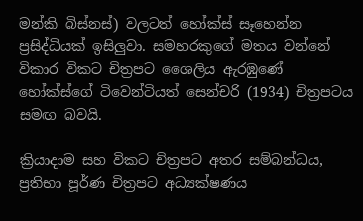මන්කි බිස්නස්) වලටත් හෝක්ස් සෑහෙන්න ප්‍රසිද්ධියක් ඉසිලුවා. සමහරකුගේ මතය වන්නේ විකාර විකට චිත්‍රපට ශෛලිය ඇරඹුණේ හෝක්ස්ගේ ටිවෙන්ටියත් සෙන්චරි (1934) චිත්‍රපටය සමඟ බවයි.

ක්‍රියාදාම සහ විකට චිත්‍රපට අතර සම්බන්ධය, ප්‍රතිභා පූර්ණ චිත්‍රපට අධ්‍යක්ෂණය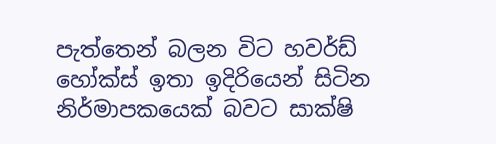පැත්තෙන් බලන විට හවර්ඩ් හෝක්ස් ඉතා ඉදිරියෙන් සිටින නිර්මාපකයෙක් බවට සාක්ෂි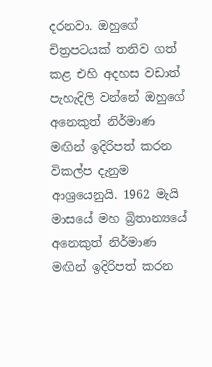දරනවා. ඔහුගේ චිත්‍රපටයක් තනිව ගත් කළ එහි අදහස වඩාත් පැහැදිලි වන්නේ ඔහුගේ අනෙකුත් නිර්මාණ මඟින් ඉදිරිපත් කරන විකල්ප දැනුම ආශ්‍රයෙනුයි. 1962 මැයි මාසයේ මහ බ්‍රිතාන්‍යයේ අනෙකුත් නිර්මාණ මඟින් ඉදිරිපත් කරන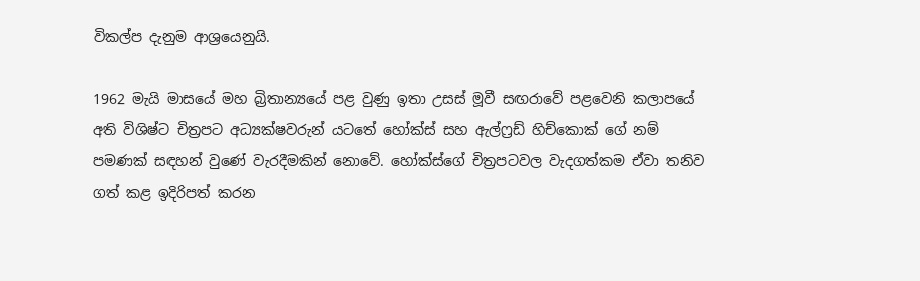විකල්ප දැනුම ආශ්‍රයෙනුයි.

1962 මැයි මාසයේ මහ බ්‍රිතාන්‍යයේ පළ වුණු ඉතා උසස් මූවී සඟරාවේ පළවෙනි කලාපයේ අති විශිෂ්ට චිත්‍රපට අධ්‍යක්ෂවරුන් යටතේ හෝක්ස් සහ ඇල්ෆ්‍රඩ් හිච්කොක් ගේ නම් පමණක් සඳහන් වුණේ වැරදීමකින් නොවේ. හෝක්ස්ගේ චිත්‍රපටවල වැදගත්කම ඒවා තනිව ගත් කළ ඉදිරිපත් කරන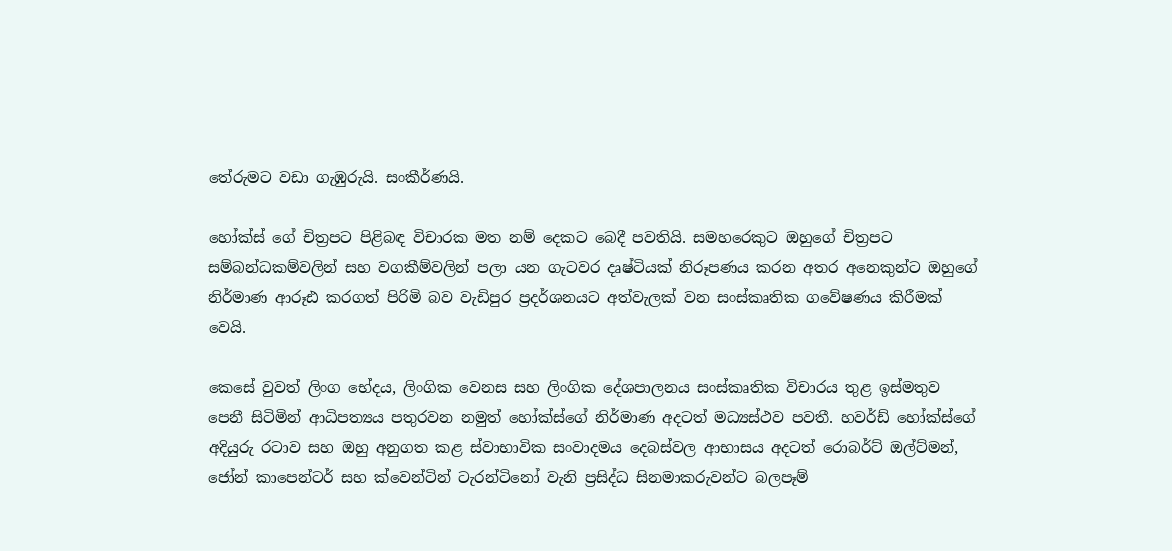තේරුමට වඩා ගැඹුරුයි. සංකීර්ණයි.

හෝක්ස් ගේ චිත්‍රපට පිළිබඳ විචාරක මත නම් දෙකට බෙදී පවතියි. සමහරෙකුට ඔහුගේ චිත්‍රපට සම්බන්ධකම්වලින් සහ වගකීම්වලින් පලා යන ගැටවර දෘෂ්ටියක් නිරූපණය කරන අතර අනෙකුන්ට ඔහුගේ නිර්මාණ ආරූඪ කරගත් පිරිමි බව වැඩිපුර ප්‍රදර්ශනයට අත්වැලක් වන සංස්කෘතික ගවේෂණය කිරීමක් වෙයි.

කෙසේ වුවත් ලිංග භේදය, ලිංගික වෙනස සහ ලිංගික දේශපාලනය සංස්කෘතික විචාරය තුළ ඉස්මතුව පෙනී සිටිමින් ආධිපත්‍යය පතුරවන නමුත් හෝක්ස්ගේ නිර්මාණ අදටත් මධ්‍යස්ථව පවතී. හවර්ඩ් හෝක්ස්ගේ අදියුරු රටාව සහ ඔහු අනුගත කළ ස්වාභාවික සංවාදමය දෙබස්වල ආභාසය අදටත් රොබර්ට් ඔල්ට්මන්, ජෝන් කාපෙන්ටර් සහ ක්වෙන්ටින් ටැරන්ටිනෝ වැනි ප්‍රසිද්ධ සිනමාකරුවන්ට බලපෑම්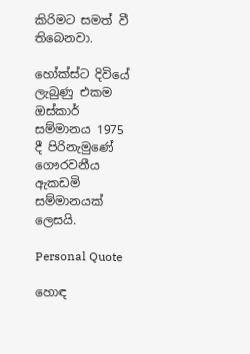කිරිමට සමත් වී තිබෙනවා.

හෝක්ස්ට දිවියේ ලැබුණු එකම ඔස්කාර් සම්මානය 1975 දී පිරිනැමුණේ ගෞරවනීය ඇකඩමි සම්මානයක් ලෙසයි.

Personal Quote

හොඳ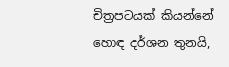චිත්‍රපටයක් කියන්නේ හොඳ දර්ශන තුනයි,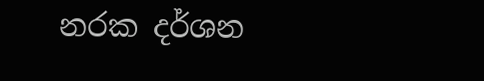නරක දර්ශන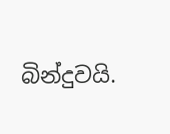බින්දුවයි.